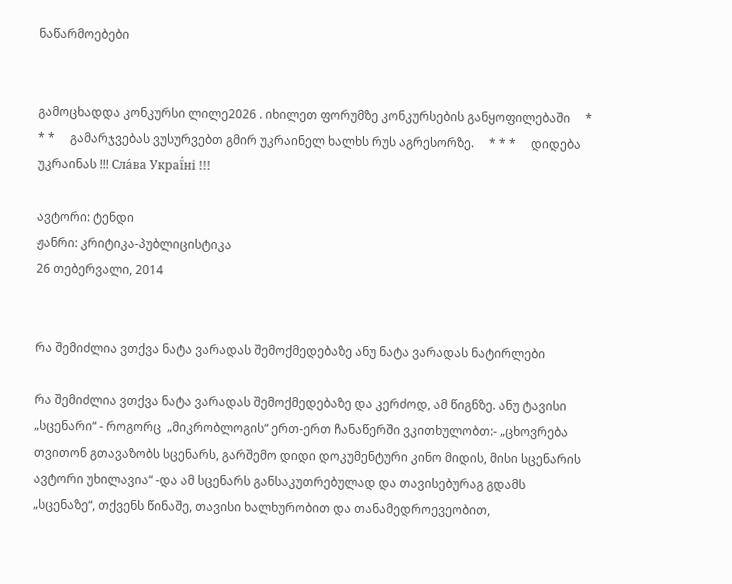ნაწარმოებები


გამოცხადდა კონკურსი ლილე2026 . იხილეთ ფორუმზე კონკურსების განყოფილებაში     * * *     გამარჯვებას ვუსურვებთ გმირ უკრაინელ ხალხს რუს აგრესორზე.     * * *     დიდება უკრაინას !!! Сла́ва Украї́ні !!!

ავტორი: ტენდი
ჟანრი: კრიტიკა-პუბლიცისტიკა
26 თებერვალი, 2014


რა შემიძლია ვთქვა ნატა ვარადას შემოქმედებაზე ანუ ნატა ვარადას ნატირლები

რა შემიძლია ვთქვა ნატა ვარადას შემოქმედებაზე და კერძოდ, ამ წიგნზე. ანუ ტავისი „სცენარი“ - როგორც  „მიკრობლოგის“ ერთ-ერთ ჩანაწერში ვკითხულობთ:- „ცხოვრება თვითონ გთავაზობს სცენარს, გარშემო დიდი დოკუმენტური კინო მიდის, მისი სცენარის ავტორი უხილავია“ -და ამ სცენარს განსაკუთრებულად და თავისებურაგ გდამს „სცენაზე“, თქვენს წინაშე, თავისი ხალხურობით და თანამედროევეობით,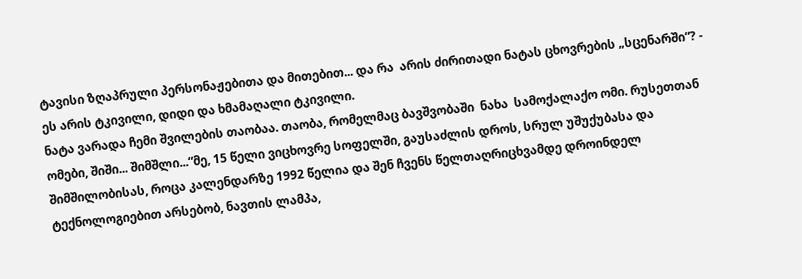ტავისი ზღაპრული პერსონაჟებითა და მითებით... და რა  არის ძირითადი ნატას ცხოვრების „სცენარში“? - ეს არის ტკივილი, დიდი და ხმამაღალი ტკივილი.
ნატა ვარადა ჩემი შვილების თაობაა. თაობა, რომელმაც ბავშვობაში  ნახა  სამოქალაქო ომი. რუსეთთან ომები, შიში... შიმშლი...“მე, 15 წელი ვიცხოვრე სოფელში, გაუსაძლის დროს, სრულ უშუქუბასა და შიმშილობისას, როცა კალენდარზე 1992 წელია და შენ ჩვენს წელთაღრიცხვამდე დროინდელ ტექნოლოგიებით არსებობ, ნავთის ლამპა,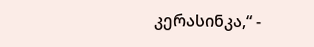კერასინკა,“ -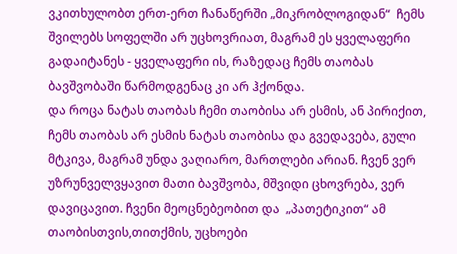ვკითხულობთ ერთ-ერთ ჩანაწერში „მიკრობლოგიდან“  ჩემს შვილებს სოფელში არ უცხოვრიათ, მაგრამ ეს ყველაფერი გადაიტანეს - ყველაფერი ის, რაზედაც ჩემს თაობას ბავშვობაში წარმოდგენაც კი არ ჰქონდა.
და როცა ნატას თაობას ჩემი თაობისა არ ესმის, ან პირიქით, ჩემს თაობას არ ესმის ნატას თაობისა და გვედავება, გული მტკივა, მაგრამ უნდა ვაღიარო, მართლები არიან. ჩვენ ვერ უზრუნველვყავით მათი ბავშვობა, მშვიდი ცხოვრება, ვერ დავიცავით. ჩვენი მეოცნებეობით და  „პათეტიკით“ ამ თაობისთვის,თითქმის, უცხოები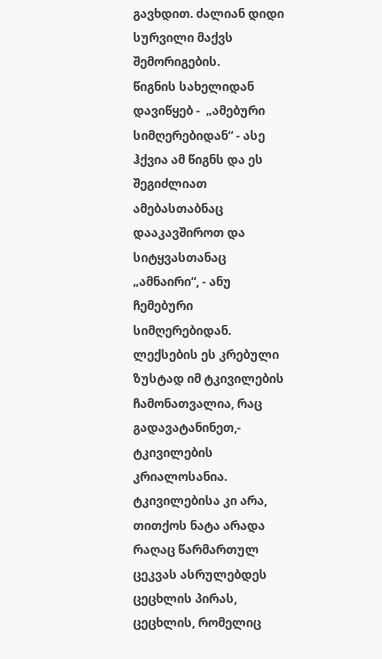გავხდით. ძალიან დიდი სურვილი მაქვს შემორიგების.
წიგნის სახელიდან დავიწყებ -  „ამებური სიმღერებიდან“ - ასე ჰქვია ამ წიგნს და ეს შეგიძლიათ ამებასთაბნაც დააკავშიროთ და სიტყვასთანაც „ამნაირი“, - ანუ ჩემებური სიმღერებიდან. ლექსების ეს კრებული ზუსტად იმ ტკივილების ჩამონათვალია, რაც გადავატანინეთ,- ტკივილების კრიალოსანია. ტკივილებისა კი არა, თითქოს ნატა არადა რაღაც წარმართულ  ცეკვას ასრულებდეს ცეცხლის პირას, ცეცხლის, რომელიც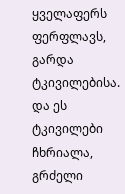ყველაფერს ფერფლავს, გარდა ტკივილებისა.
და ეს ტკივილები  ჩხრიალა, გრძელი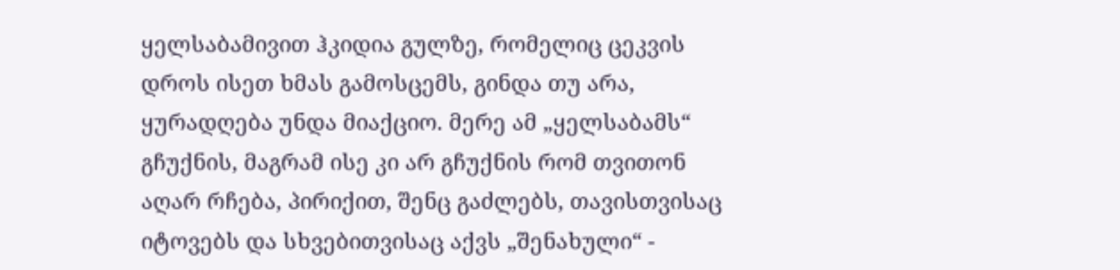ყელსაბამივით ჰკიდია გულზე, რომელიც ცეკვის დროს ისეთ ხმას გამოსცემს, გინდა თუ არა, ყურადღება უნდა მიაქციო. მერე ამ „ყელსაბამს“ გჩუქნის, მაგრამ ისე კი არ გჩუქნის რომ თვითონ აღარ რჩება, პირიქით, შენც გაძლებს, თავისთვისაც იტოვებს და სხვებითვისაც აქვს „შენახული“ -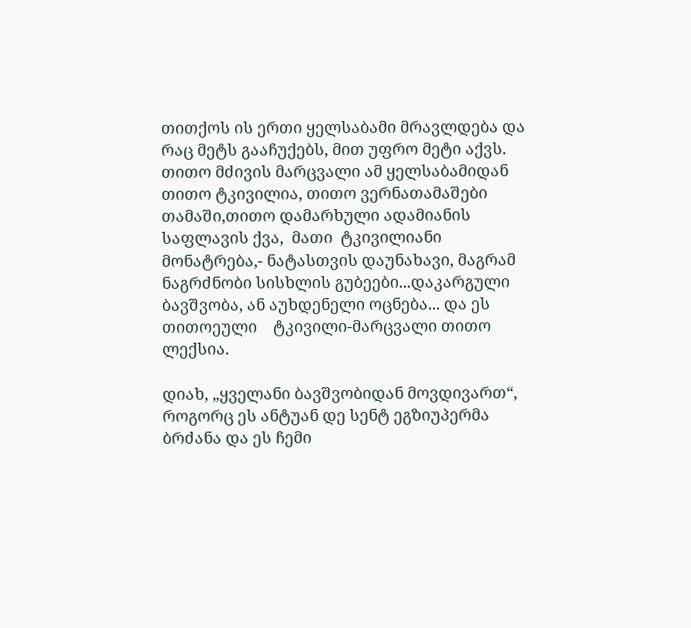თითქოს ის ერთი ყელსაბამი მრავლდება და რაც მეტს გააჩუქებს, მით უფრო მეტი აქვს.
თითო მძივის მარცვალი ამ ყელსაბამიდან თითო ტკივილია, თითო ვერნათამაშები თამაში,თითო დამარხული ადამიანის საფლავის ქვა,  მათი  ტკივილიანი მონატრება,- ნატასთვის დაუნახავი, მაგრამ ნაგრძნობი სისხლის გუბეები...დაკარგული ბავშვობა, ან აუხდენელი ოცნება... და ეს თითოეული    ტკივილი-მარცვალი თითო ლექსია.

დიახ, „ყველანი ბავშვობიდან მოვდივართ“, როგორც ეს ანტუან დე სენტ ეგზიუპერმა ბრძანა და ეს ჩემი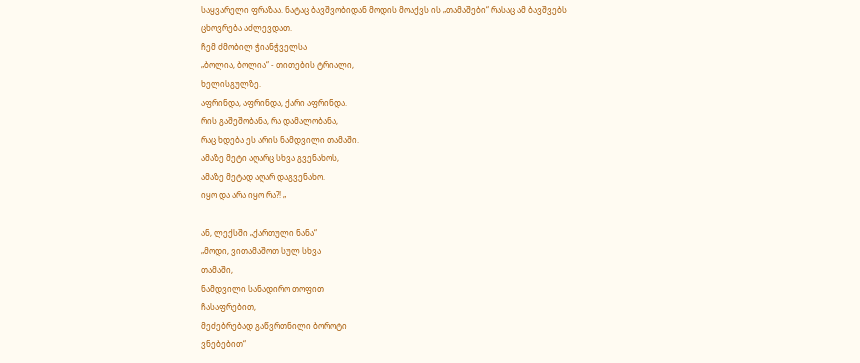საყვარელი ფრაზაა. ნატაც ბავშვობიდან მოდის მოაქვს ის „თამაშები“ რასაც ამ ბავშვებს ცხოვრება აძლევდათ.
ჩემ ძმობილ ჭიანჭველსა
„ბოლია, ბოლია“ - თითების ტრიალი,
ხელისგულზე.
აფრინდა, აფრინდა, ქარი აფრინდა.
რის გაშეშობანა, რა დამალობანა,
რაც ხდება ეს არის ნამდვილი თამაში.
ამაზე მეტი აღარც სხვა გვენახოს,
ამაზე მეტად აღარ დაგვენახო.
იყო და არა იყო რა?! „

ან, ლექსში „ქართული ნანა“
„მოდი, ვითამაშოთ სულ სხვა
თამაში,
ნამდვილი სანადირო თოფით
ჩასაფრებით,
მეძებრებად გაწვრთნილი ბოროტი
ვნებებით“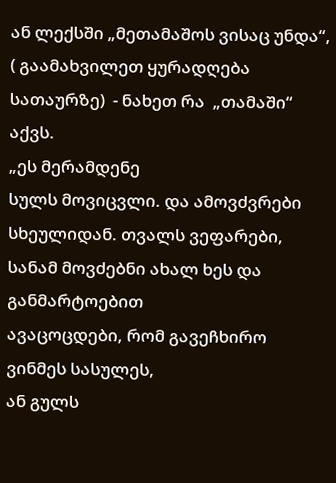ან ლექსში „მეთამაშოს ვისაც უნდა“,  ( გაამახვილეთ ყურადღება სათაურზე)  - ნახეთ რა  „თამაში“ აქვს.
„ეს მერამდენე
სულს მოვიცვლი. და ამოვძვრები
სხეულიდან. თვალს ვეფარები,
სანამ მოვძებნი ახალ ხეს და განმარტოებით
ავაცოცდები, რომ გავეჩხირო ვინმეს სასულეს,
ან გულს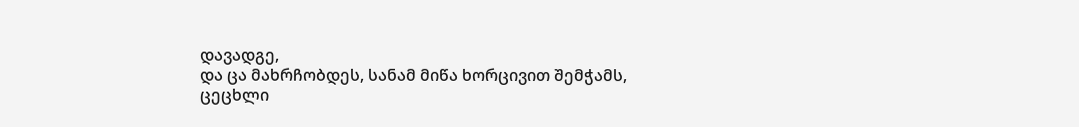დავადგე,
და ცა მახრჩობდეს, სანამ მიწა ხორცივით შემჭამს,
ცეცხლი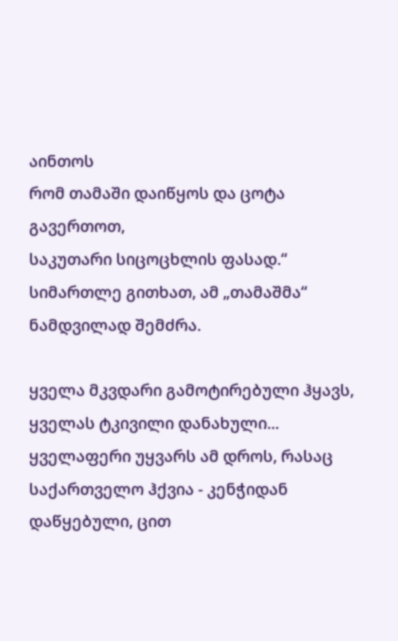აინთოს
რომ თამაში დაიწყოს და ცოტა გავერთოთ,
საკუთარი სიცოცხლის ფასად.“
სიმართლე გითხათ, ამ „თამაშმა“ ნამდვილად შემძრა.

ყველა მკვდარი გამოტირებული ჰყავს, ყველას ტკივილი დანახული... ყველაფერი უყვარს ამ დროს, რასაც საქართველო ჰქვია - კენჭიდან დაწყებული, ცით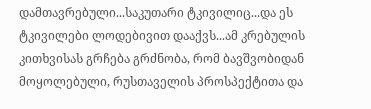დამთავრებული...საკუთარი ტკივილიც...და ეს ტკივილები ლოდებივით დააქვს...ამ კრებულის კითხვისას გრჩება გრძნობა, რომ ბავშვობიდან მოყოლებული, რუსთაველის პროსპექტითა და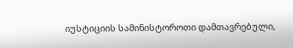იუსტიციის სამინისტოროთი დამთავრებული,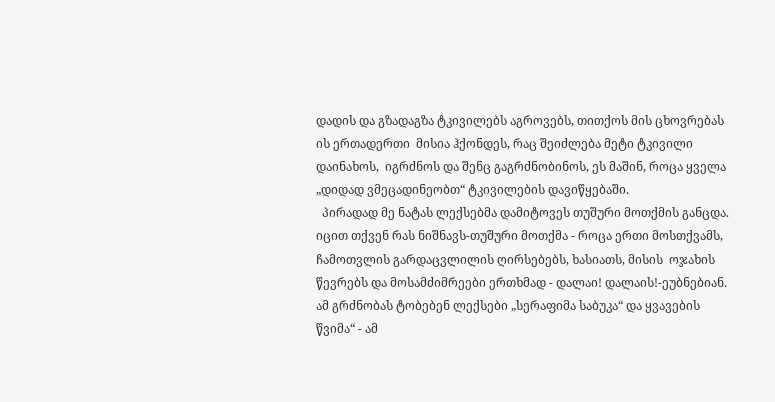დადის და გზადაგზა ტკივილებს აგროვებს, თითქოს მის ცხოვრებას ის ერთადერთი  მისია ჰქონდეს, რაც შეიძლება მეტი ტკივილი დაინახოს,  იგრძნოს და შენც გაგრძნობინოს, ეს მაშინ, როცა ყველა „დიდად ვმეცადინეობთ“ ტკივილების დავიწყებაში.
  პირადად მე ნატას ლექსებმა დამიტოვეს თუშური მოთქმის განცდა. იცით თქვენ რას ნიშნავს-თუშური მოთქმა - როცა ერთი მოსთქვამს, ჩამოთვლის გარდაცვლილის ღირსებებს, ხასიათს, მისის  ოჯახის წევრებს და მოსამძიმრეები ერთხმად - დალაი! დალაის!-ეუბნებიან.
ამ გრძნობას ტობებენ ლექსები „სერაფიმა საბუკა“ და ყვავების წვიმა“ - ამ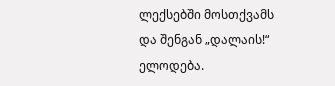ლექსებში მოსთქვამს და შენგან „დალაის!“ ელოდება.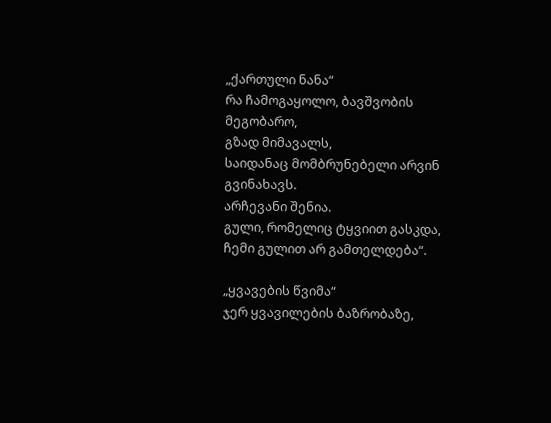„ქართული ნანა“
რა ჩამოგაყოლო, ბავშვობის მეგობარო,
გზად მიმავალს,
საიდანაც მომბრუნებელი არვინ გვინახავს.
არჩევანი შენია.
გული, რომელიც ტყვიით გასკდა,
ჩემი გულით არ გამთელდება“.

„ყვავების წვიმა“
ჯერ ყვავილების ბაზრობაზე,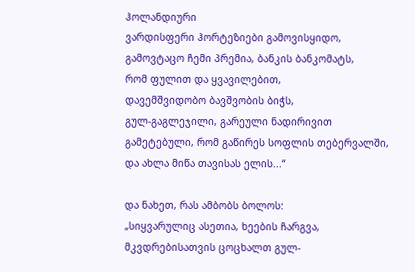ჰოლანდიური
ვარდისფერი ჰორტეზიები გამოვისყიდო,
გამოვტაცო ჩემი პრემია, ბანკის ბანკომატს,
რომ ფულით და ყვავილებით,
დავემშვიდობო ბავშვობის ბიჭს,
გულ-გაგლეჯილი, გარეული ნადირივით
გამეტებული, რომ გაწირეს სოფლის თებერვალში,
და ახლა მიწა თავისას ელის...“

და ნახეთ, რას ამბობს ბოლოს:
„სიყვარულიც ასეთია, ხეების ჩარგვა,
მკვდრებისათვის ცოცხალთ გულ-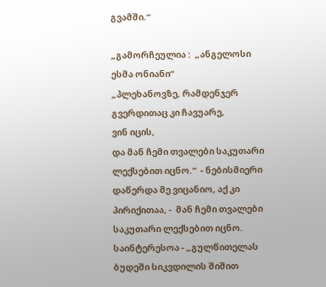გვამში.“

„გამორჩეულია :  „ანგელოსი ესმა ონიანი“
„პლეხანოვზე, რამდენჯერ გვერდითაც კი ჩავუარე,
ვინ იცის,
და მან ჩემი თვალები საკუთარი ლექსებით იცნო.“  - ნებისმიერი დაწერდა მე ვიცანიო, აქ კი პირიქითაა, -  მან ჩემი თვალები საკუთარი ლექსებით იცნო.
საინტერესოა - „გულწითელას ბუდეში სიკვდილის შიშით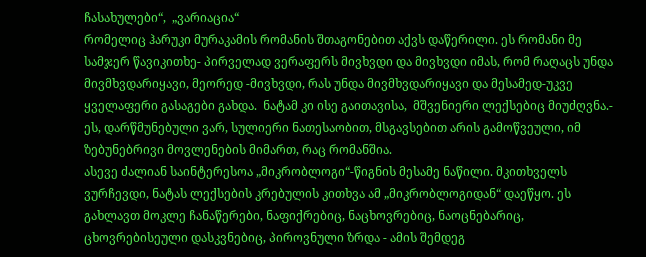ჩასახულები“,  „ვარიაცია“
რომელიც ჰარუკი მურაკამის რომანის შთაგონებით აქვს დაწერილი. ეს რომანი მე სამჯერ წავიკითხე- პირველად ვერაფერს მივხვდი და მივხვდი იმას, რომ რაღაცს უნდა მივმხვდარიყავი, მეორედ -მივხვდი, რას უნდა მივმხვდარიყავი და მესამედ-უკვე ყველაფერი გასაგები გახდა.  ნატამ კი ისე გაითავისა,  მშვენიერი ლექსებიც მიუძღვნა.-  ეს, დარწმუნებული ვარ, სულიერი ნათესაობით, მსგავსებით არის გამოწვეული, იმ ზებუნებრივი მოვლენების მიმართ, რაც რომანშია.
ასევე ძალიან საინტერესოა „მიკრობლოგი“-წიგნის მესამე ნაწილი. მკითხველს ვურჩევდი, ნატას ლექსების კრებულის კითხვა ამ „მიკრობლოგიდან“ დაეწყო. ეს გახლავთ მოკლე ჩანაწერები, ნაფიქრებიც, ნაცხოვრებიც, ნაოცნებარიც, ცხოვრებისეული დასკვნებიც, პიროვნული ზრდა - ამის შემდეგ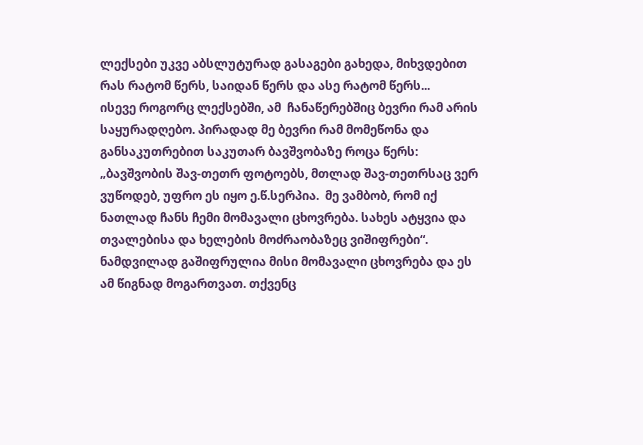ლექსები უკვე აბსლუტურად გასაგები გახედა, მიხვდებით რას რატომ წერს, საიდან წერს და ასე რატომ წერს...
ისევე როგორც ლექსებში, ამ  ჩანაწერებშიც ბევრი რამ არის საყურადღებო. პირადად მე ბევრი რამ მომეწონა და განსაკუთრებით საკუთარ ბავშვობაზე როცა წერს: „ბავშვობის შავ-თეთრ ფოტოებს, მთლად შავ-თეთრსაც ვერ ვუწოდებ, უფრო ეს იყო ე.წ.სერპია.  მე ვამბობ, რომ იქ ნათლად ჩანს ჩემი მომავალი ცხოვრება. სახეს ატყვია და თვალებისა და ხელების მოძრაობაზეც ვიშიფრები“.
ნამდვილად გაშიფრულია მისი მომავალი ცხოვრება და ეს ამ წიგნად მოგართვათ. თქვენც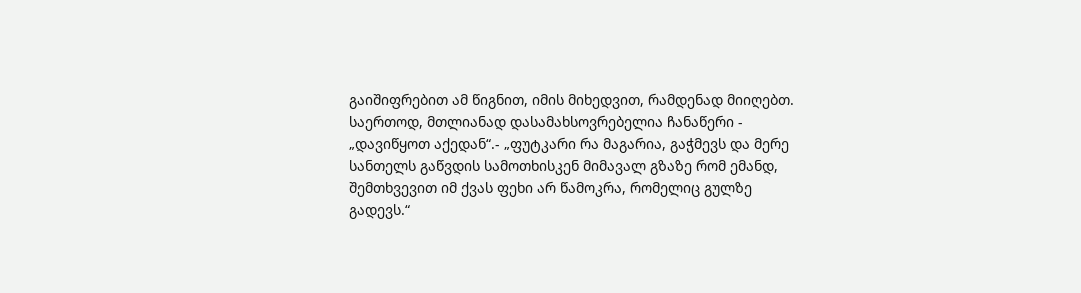გაიშიფრებით ამ წიგნით, იმის მიხედვით, რამდენად მიიღებთ.
საერთოდ, მთლიანად დასამახსოვრებელია ჩანაწერი - „დავიწყოთ აქედან“.- „ფუტკარი რა მაგარია, გაჭმევს და მერე სანთელს გაწვდის სამოთხისკენ მიმავალ გზაზე რომ ემანდ, შემთხვევით იმ ქვას ფეხი არ წამოკრა, რომელიც გულზე გადევს.“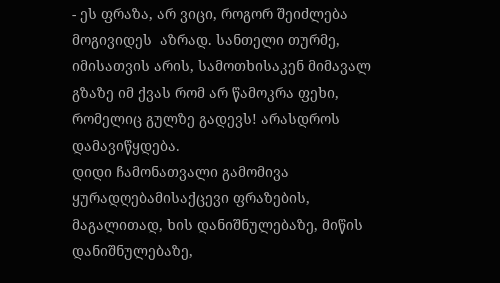- ეს ფრაზა, არ ვიცი, როგორ შეიძლება მოგივიდეს  აზრად. სანთელი თურმე, იმისათვის არის, სამოთხისაკენ მიმავალ გზაზე იმ ქვას რომ არ წამოკრა ფეხი, რომელიც გულზე გადევს! არასდროს დამავიწყდება.
დიდი ჩამონათვალი გამომივა ყურადღებამისაქცევი ფრაზების, მაგალითად, ხის დანიშნულებაზე, მიწის დანიშნულებაზე,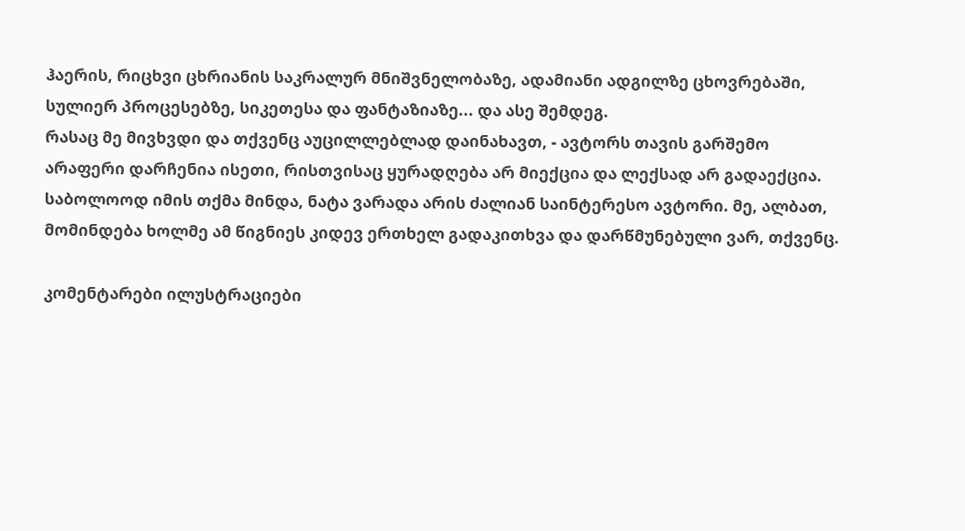ჰაერის, რიცხვი ცხრიანის საკრალურ მნიშვნელობაზე, ადამიანი ადგილზე ცხოვრებაში, სულიერ პროცესებზე, სიკეთესა და ფანტაზიაზე... და ასე შემდეგ.
რასაც მე მივხვდი და თქვენც აუცილლებლად დაინახავთ, - ავტორს თავის გარშემო არაფერი დარჩენია ისეთი, რისთვისაც ყურადღება არ მიექცია და ლექსად არ გადაექცია.
საბოლოოდ იმის თქმა მინდა, ნატა ვარადა არის ძალიან საინტერესო ავტორი. მე, ალბათ, მომინდება ხოლმე ამ წიგნიეს კიდევ ერთხელ გადაკითხვა და დარწმუნებული ვარ, თქვენც.

კომენტარები ილუსტრაციები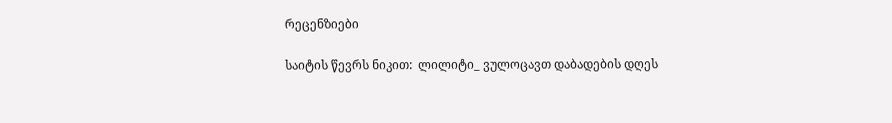რეცენზიები

საიტის წევრს ნიკით:  ლილიტი_ ვულოცავთ დაბადების დღეს